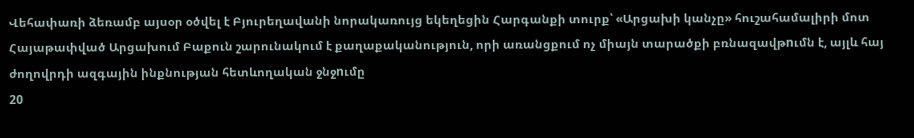Վեհափառի ձեռամբ այսօր օծվել է Բյուրեղավանի նորակառույց եկեղեցին Հարգանքի տուրք՝ «Արցախի կանչը» հուշահամալիրի մոտ Հայաթափված Արցախում Բաքուն շարունակում է քաղաքականություն, որի առանցքում ոչ միայն տարածքի բռնազավթnւմն է, այլև հայ ժողովրդի ազգային ինքնության հետևողական ջնջnւմը
20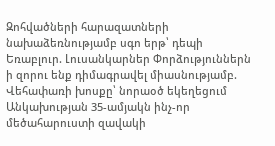Զոհվածների հարազատների նախաձեռնությամբ սգո երթ՝ դեպի Եռաբլուր. Լուսանկարներ Փորձություններն ի զորու ենք դիմագրավել միասնությամբ. Վեհափառի խոսքը՝ նորաօծ եկեղեցում Անկախության 35-ամյակն ինչ-որ մեծահարուստի զավակի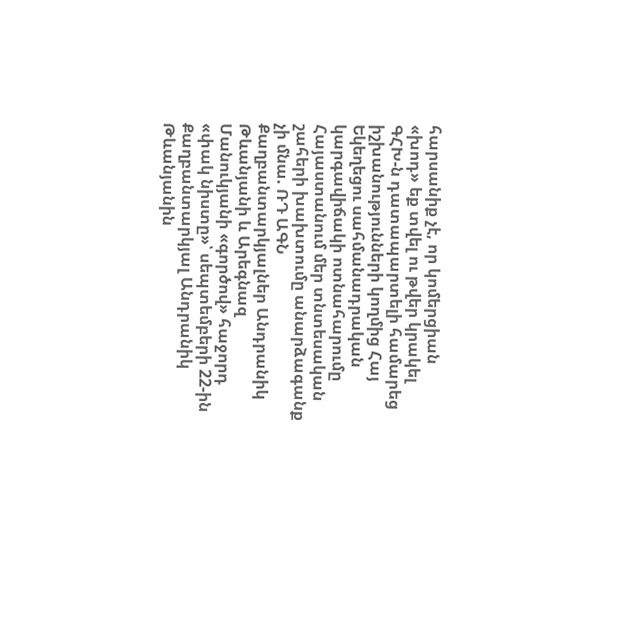հարսանիք չէ, որ կոմերցիան «խոդ» եք տվել ու թվեր կրակել ԳՀԽ-ն դատապարտելի համարեց իշխանությունների կողմից Հայ Եկեղեցու սահմանադրական կարգավիճակի ոտնահարումը Հայաստանում մեր տնտեսական շահերի խախտումը անարձագանք չի մնա. ՌԴ ԱԳՆ Քաղբանտարկյալներ Անդրանիկ Թևանյանի և Արեգնազ Մանուկյանի «գործով» հաջորդ «փակ նիստը»՝ սեպտեմբերի 22-ին Քաղբանտարկյալ Անդրանիկ Թևանյանին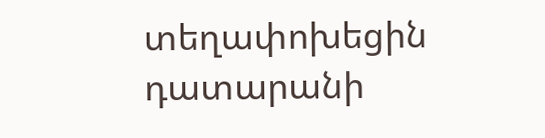տեղափոխեցին դատարանի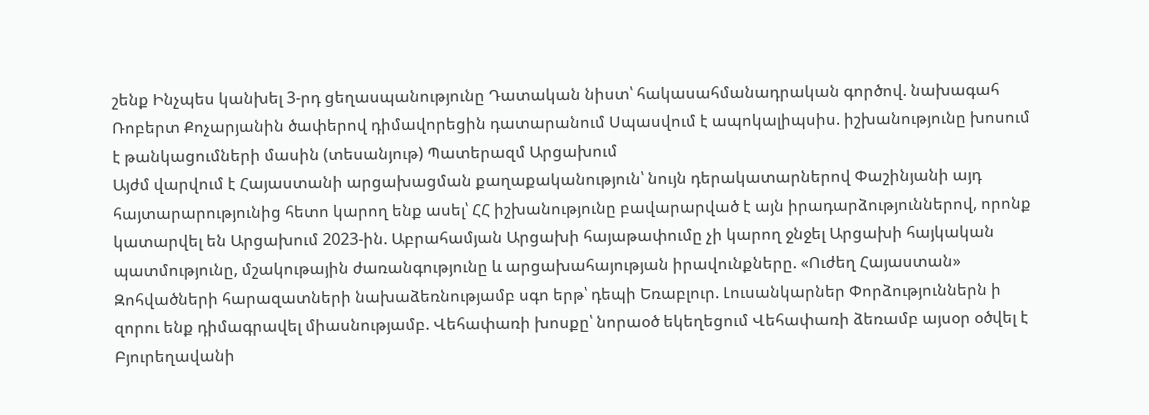շենք Ինչպես կանխել 3-րդ ցեղասպանությունը Դատական նիստ՝ հակասահմանադրական գործով. նախագահ Ռոբերտ Քոչարյանին ծափերով դիմավորեցին դատարանում Սպասվում է ապոկալիպսիս. իշխանությունը խոսում է թանկացումների մասին (տեսանյութ) Պատերազմ Արցախում
Այժմ վարվում է Հայաստանի արցախացման քաղաքականություն՝ նույն դերակատարներով Փաշինյանի այդ հայտարարությունից հետո կարող ենք ասել՝ ՀՀ իշխանությունը բավարարված է այն իրադարձություններով, որոնք կատարվել են Արցախում 2023-ին. Աբրահամյան Արցախի հայաթափումը չի կարող ջնջել Արցախի հայկական պատմությունը, մշակութային ժառանգությունը և արցախահայության իրավունքները. «Ուժեղ Հայաստան» Զոհվածների հարազատների նախաձեռնությամբ սգո երթ՝ դեպի Եռաբլուր. Լուսանկարներ Փորձություններն ի զորու ենք դիմագրավել միասնությամբ. Վեհափառի խոսքը՝ նորաօծ եկեղեցում Վեհափառի ձեռամբ այսօր օծվել է Բյուրեղավանի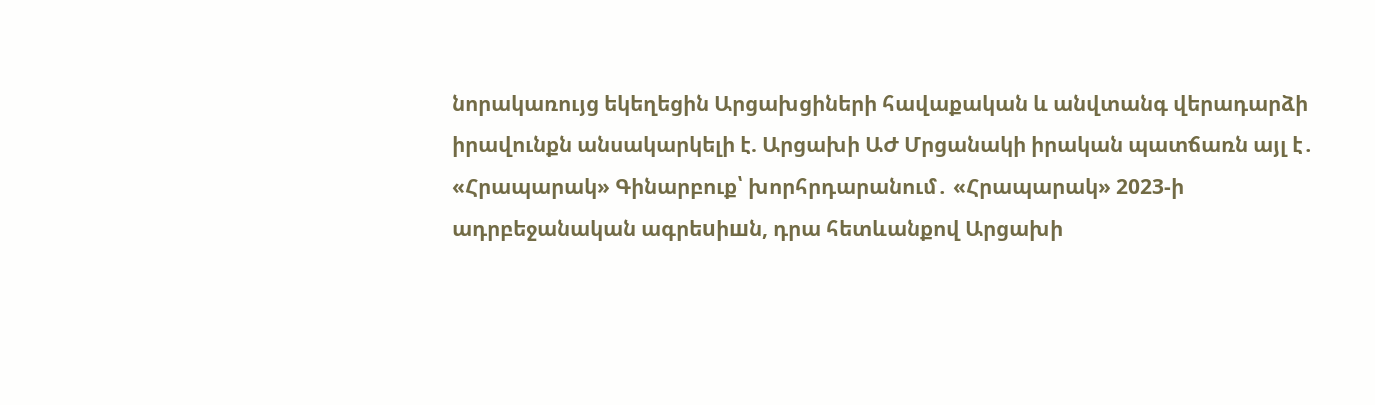նորակառույց եկեղեցին Արցախցիների հավաքական և անվտանգ վերադարձի իրավունքն անսակարկելի է. Արցախի ԱԺ Մրցանակի իրական պատճառն այլ է․ «Հրապարակ» Գինարբուք՝ խորհրդարանում․ «Հրապարակ» 2023-ի ադրբեջանական ագրեuիшն, դրա հետևանքով Արցախի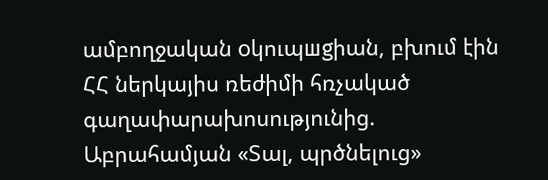ամբողջական oկուպшgիան, բխում էին ՀՀ ներկայիս ռեժիմի հռչակած գաղափարախոսությունից. Աբրահամյան «Տալ, պրծնելուց»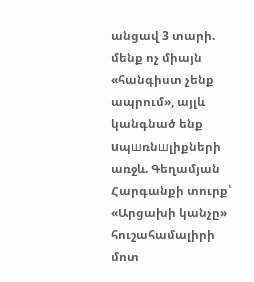անցավ 3 տարի. մենք ոչ միայն «հանգիստ չենք ապրում», այլև կանգնած ենք uպшռնшլիքների առջև. Գեղամյան Հարգանքի տուրք՝ «Արցախի կանչը» հուշահամալիրի մոտ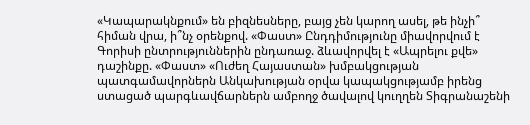«Կապարակնքում» են բիզնեսները, բայց չեն կարող ասել, թե ինչի՞ հիման վրա, ի՞նչ օրենքով. «Փաստ» Ընդդիմությունը միավորվում է Գորիսի ընտրություններին ընդառաջ. ձևավորվել է «Ապրելու քվե» դաշինքը. «Փաստ» «Ուժեղ Հայաստան» խմբակցության պատգամավորներն Անկախության օրվա կապակցությամբ իրենց ստացած պարգևավճարներն ամբողջ ծավալով կուղղեն Տիգրանաշենի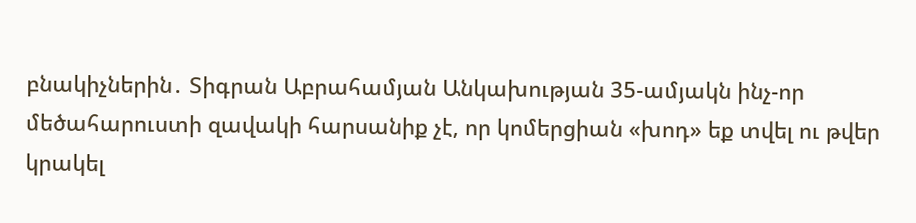բնակիչներին․ Տիգրան Աբրահամյան Անկախության 35-ամյակն ինչ-որ մեծահարուստի զավակի հարսանիք չէ, որ կոմերցիան «խոդ» եք տվել ու թվեր կրակել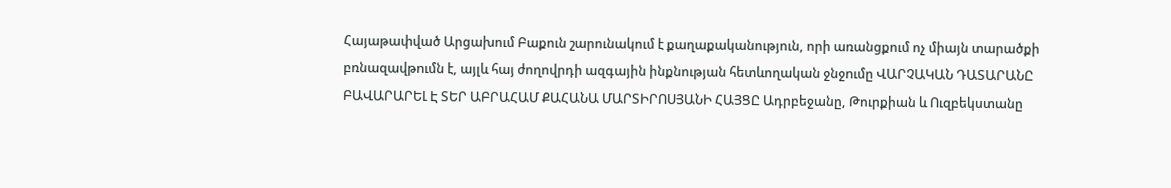Հայաթափված Արցախում Բաքուն շարունակում է քաղաքականություն, որի առանցքում ոչ միայն տարածքի բռնազավթnւմն է, այլև հայ ժողովրդի ազգային ինքնության հետևողական ջնջnւմը ՎԱՐՉԱԿԱՆ ԴԱՏԱՐԱՆԸ ԲԱՎԱՐԱՐԵԼ Է ՏԵՐ ԱԲՐԱՀԱՄ ՔԱՀԱՆԱ ՄԱՐՏԻՐՈՍՅԱՆԻ ՀԱՅՑԸ Ադրբեջանը, Թուրքիան և Ուզբեկստանը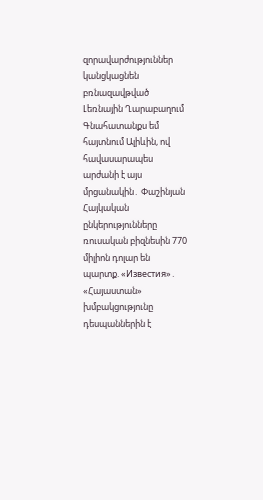զորավարժություններ կանցկացնեն բռնազավթված Լեռնային Ղարաբաղում Գնահատանքս եմ հայտնում Ալիևին, ով հավասարապես արժանի է այս մրցանակին․ Փաշինյան Հայկական ընկերությունները ռուսական բիզնեսին 770 միլիոն դոլար են պարտք. «Известия»․ «Հայաստան» խմբակցությունը դեսպաններին է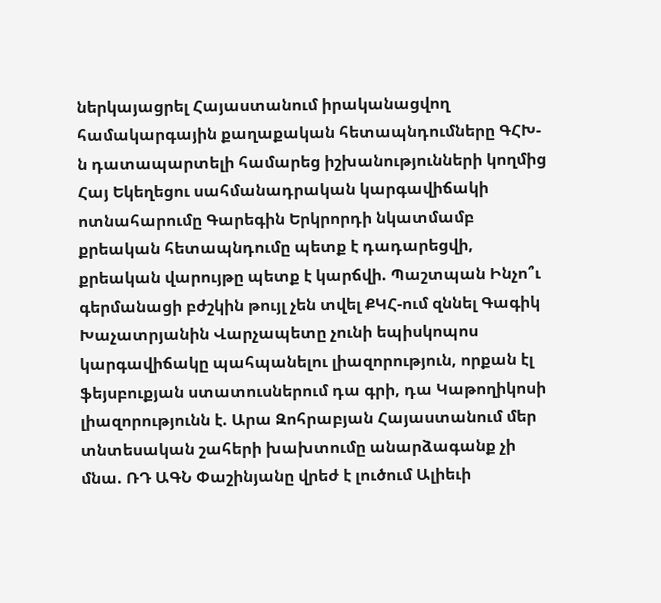ներկայացրել Հայաստանում իրականացվող համակարգային քաղաքական հետապնդումները ԳՀԽ-ն դատապարտելի համարեց իշխանությունների կողմից Հայ Եկեղեցու սահմանադրական կարգավիճակի ոտնահարումը Գարեգին Երկրորդի նկատմամբ քրեական հետապնդումը պետք է դադարեցվի, քրեական վարույթը պետք է կարճվի. Պաշտպան Ինչո՞ւ գերմանացի բժշկին թույլ չեն տվել ՔԿՀ-ում զննել Գագիկ Խաչատրյանին Վարչապետը չունի եպիսկոպոս կարգավիճակը պահպանելու լիազորություն, որքան էլ ֆեյսբուքյան ստատուսներում դա գրի, դա Կաթողիկոսի լիազորությունն է. Արա Զոհրաբյան Հայաստանում մեր տնտեսական շահերի խախտումը անարձագանք չի մնա. ՌԴ ԱԳՆ Փաշինյանը վրեժ է լուծում Ալիեւի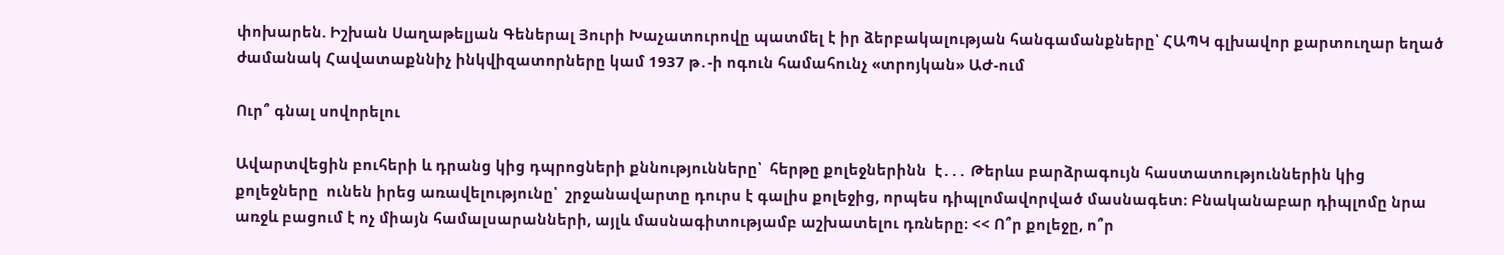փոխարեն. Իշխան Սաղաթելյան Գեներալ Յուրի Խաչատուրովը պատմել է իր ձերբակալության հանգամանքները՝ ՀԱՊԿ գլխավոր քարտուղար եղած ժամանակ Հավատաքննիչ ինկվիզատորները կամ 1937 թ․-ի ոգուն համահունչ «տրոյկան» ԱԺ-ում

Ուր՞ գնալ սովորելու

Ավարտվեցին բուհերի և դրանց կից դպրոցների քննությունները՝  հերթը քոլեջներինն  է․․․ Թերևս բարձրագույն հաստատություններին կից քոլեջները  ունեն իրեց առավելությունը՝  շրջանավարտը դուրս է գալիս քոլեջից, որպես դիպլոմավորված մասնագետ։ Բնականաբար դիպլոմը նրա առջև բացում է ոչ միայն համալսարանների, այլև մասնագիտությամբ աշխատելու դռները։ << Ո՞ր քոլեջը, ո՞ր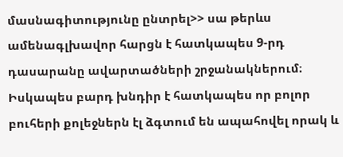մասնագիտությունը ընտրել>> սա թերևս ամենագլխավոր հարցն է հատկապես 9-րդ դասարանը ավարտածների շրջանակներում։ Իսկապես բարդ խնդիր է հատկապես որ բոլոր բուհերի քոլեջներն էլ ձգտում են ապահովել որակ և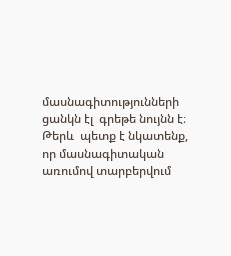մասնագիտությունների ցանկն էլ  գրեթե նույնն է։ Թերև  պետք է նկատենք, որ մասնագիտական առումով տարբերվում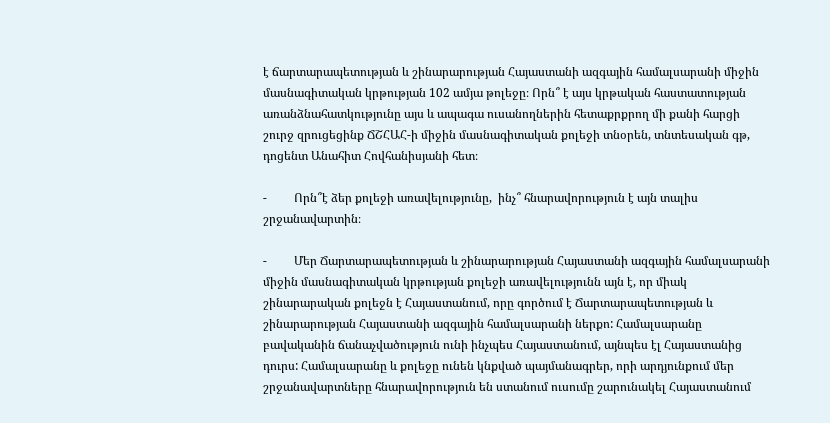է ճարտարապետության և շինարարության Հայաստանի ազգային համալսարանի միջին մասնագիտական կրթության 102 ամյա թոլեջը։ Որն՞ է այս կրթական հաստատության առանձնահատկությունը այս և ապագա ուսանողներին հետաքրքրող մի քանի հարցի շուրջ զրուցեցինք ՃՇՀԱՀ-ի միջին մասնագիտական քոլեջի տնօրեն, տնտեսական գթ, դոցենտ Անահիտ Հովհանիսյանի հետ։

-         Որն՞է ձեր քոլեջի առավելությունը,  ինչ՞ հնարավորություն է այն տալիս շրջանավարտին։

-         Մեր Ճարտարապետության և շինարարության Հայաստանի ազգային համալսարանի միջին մասնագիտական կրթության քոլեջի առավելությունն այն է, որ միակ շինարարական քոլեջն է Հայաստանում, որը գործում է Ճարտարապետության և շինարարության Հայաստանի ազգային համալսարանի ներքո: Համալսարանը բավականին ճանաչվածություն ունի ինչպես Հայաստանում, այնպես էլ Հայաստանից դուրս: Համալսարանը և քոլեջը ունեն կնքված պայմանագրեր, որի արդյունքում մեր շրջանավարտները հնարավորություն են ստանում ուսումը շարունակել Հայաստանում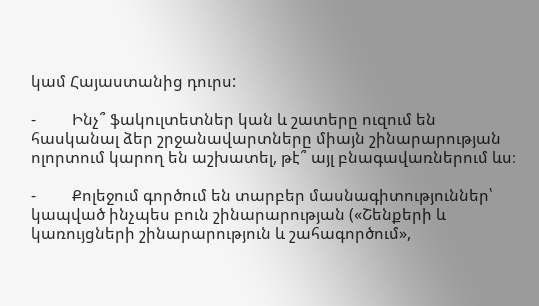կամ Հայաստանից դուրս:

-         Ինչ՞ ֆակուլտետներ կան և շատերը ուզում են հասկանալ ձեր շրջանավարտները միայն շինարարության ոլորտում կարող են աշխատել, թէ՞ այլ բնագավառներում ևս։

-         Քոլեջում գործում են տարբեր մասնագիտություններ՝ կապված ինչպես բուն շինարարության («Շենքերի և կառույցների շինարարություն և շահագործում»,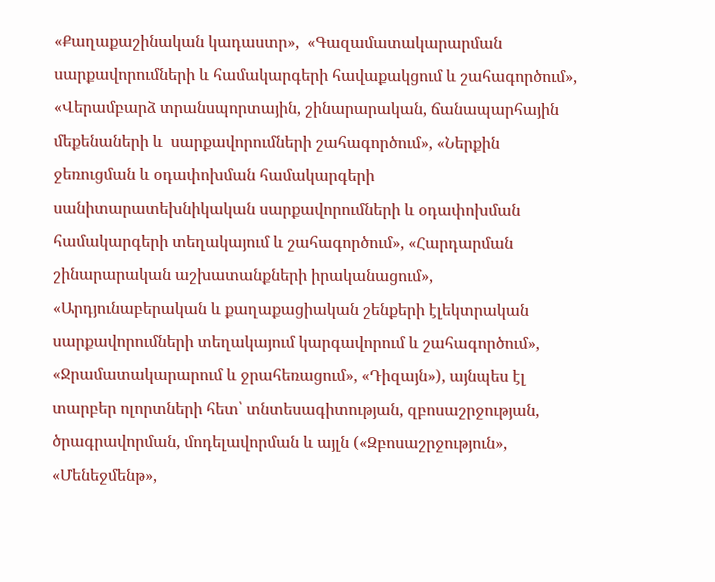«Քաղաքաշինական կադաստր»,  «Գազամատակարարման սարքավորումների և համակարգերի հավաքակցում և շահագործում», «Վերամբարձ տրանսպորտային, շինարարական, ճանապարհային մեքենաների և  սարքավորումների շահագործում», «Ներքին ջեռուցման և օդափոխման համակարգերի սանիտարատեխնիկական սարքավորումների և օդափոխման համակարգերի տեղակայում և շահագործում», «Հարդարման շինարարական աշխատանքների իրականացում», «Արդյունաբերական և քաղաքացիական շենքերի էլեկտրական սարքավորումների տեղակայում կարգավորում և շահագործում», «Ջրամատակարարում և ջրահեռացում», «Դիզայն»), այնպես էլ տարբեր ոլորտների հետ՝ տնտեսագիտության, զբոսաշրջության, ծրագրավորման, մոդելավորման և այլն («Զբոսաշրջություն», «Մենեջմենթ»,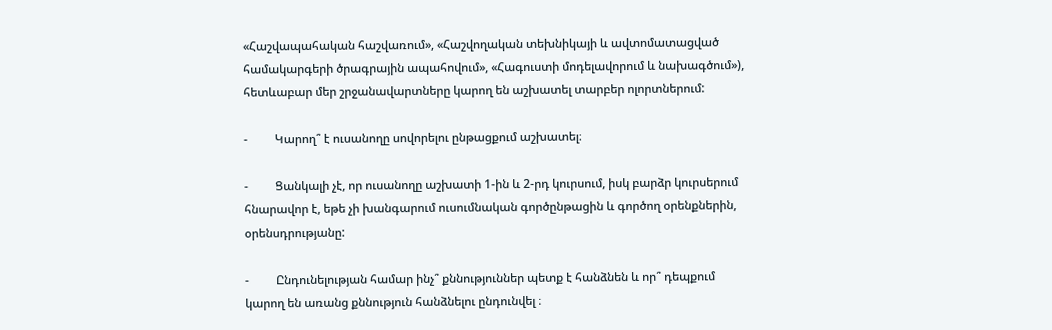«Հաշվապահական հաշվառում», «Հաշվողական տեխնիկայի և ավտոմատացված համակարգերի ծրագրային ապահովում», «Հագուստի մոդելավորում և նախագծում»), հետևաբար մեր շրջանավարտները կարող են աշխատել տարբեր ոլորտներում:

-         Կարող՞ է ուսանողը սովորելու ընթացքում աշխատել։

-         Ցանկալի չէ, որ ուսանողը աշխատի 1-ին և 2-րդ կուրսում, իսկ բարձր կուրսերում հնարավոր է, եթե չի խանգարում ուսումնական գործընթացին և գործող օրենքներին, օրենսդրությանը:

-         Ընդունելության համար ինչ՞ քննություններ պետք է հանձնեն և որ՞ դեպքում կարող են առանց քննություն հանձնելու ընդունվել ։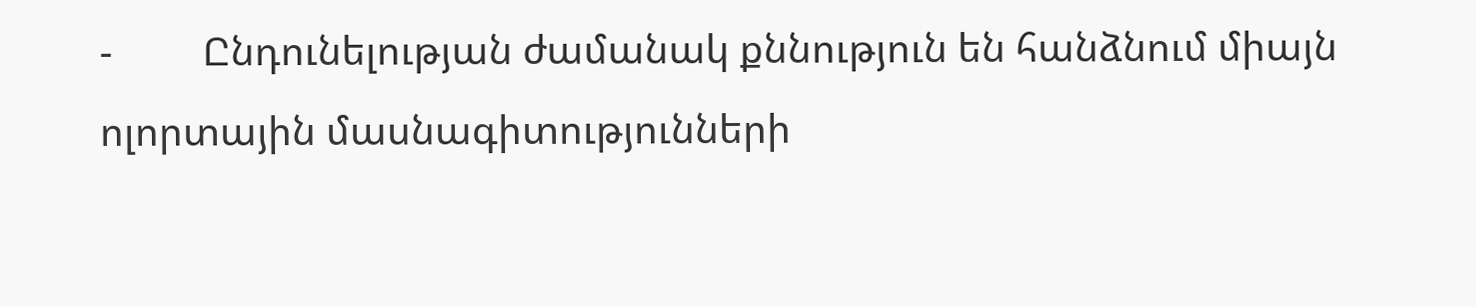-         Ընդունելության ժամանակ քննություն են հանձնում միայն ոլորտային մասնագիտությունների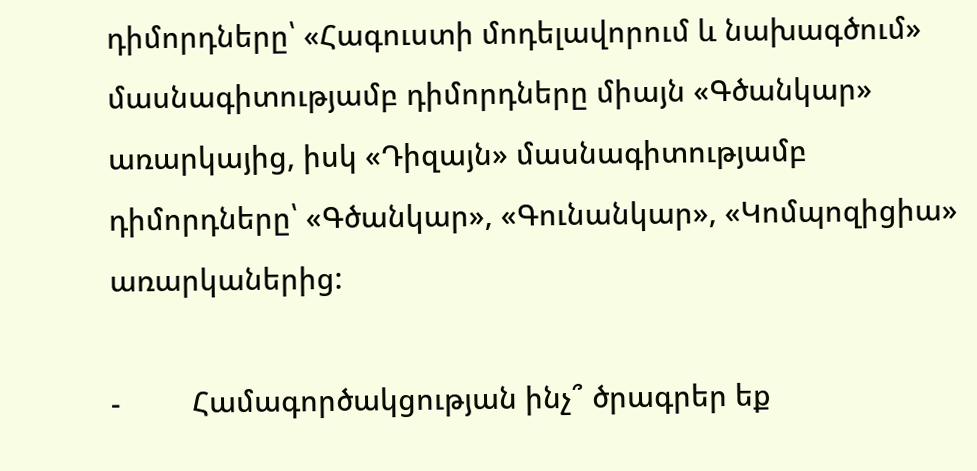դիմորդները՝ «Հագուստի մոդելավորում և նախագծում» մասնագիտությամբ դիմորդները միայն «Գծանկար» առարկայից, իսկ «Դիզայն» մասնագիտությամբ դիմորդները՝ «Գծանկար», «Գունանկար», «Կոմպոզիցիա» առարկաներից:

-         Համագործակցության ինչ՞ ծրագրեր եք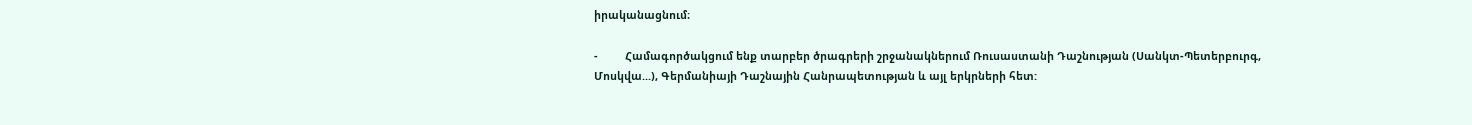իրականացնում։

-         Համագործակցում ենք տարբեր ծրագրերի շրջանակներում Ռուսաստանի Դաշնության (Սանկտ-Պետերբուրգ, Մոսկվա...), Գերմանիայի Դաշնային Հանրապետության և այլ երկրների հետ: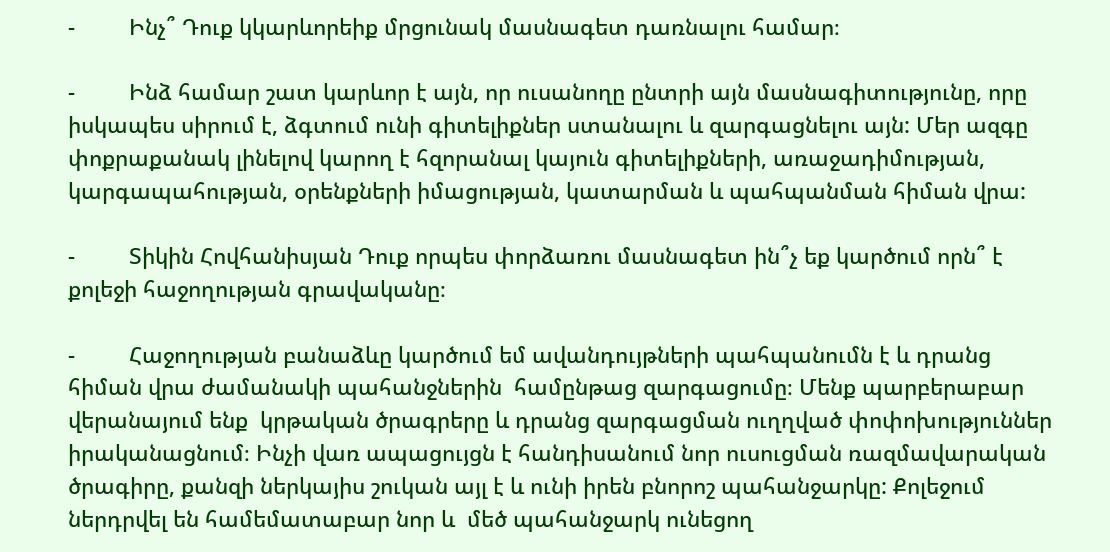-         Ինչ՞ Դուք կկարևորեիք մրցունակ մասնագետ դառնալու համար։

-         Ինձ համար շատ կարևոր է այն, որ ուսանողը ընտրի այն մասնագիտությունը, որը իսկապես սիրում է, ձգտում ունի գիտելիքներ ստանալու և զարգացնելու այն: Մեր ազգը փոքրաքանակ լինելով կարող է հզորանալ կայուն գիտելիքների, առաջադիմության, կարգապահության, օրենքների իմացության, կատարման և պահպանման հիման վրա:

-         Տիկին Հովհանիսյան Դուք որպես փորձառու մասնագետ ին՞չ եք կարծում որն՞ է քոլեջի հաջողության գրավականը։

-         Հաջողության բանաձևը կարծում եմ ավանդույթների պահպանումն է և դրանց հիման վրա ժամանակի պահանջներին  համընթաց զարգացումը։ Մենք պարբերաբար վերանայում ենք  կրթական ծրագրերը և դրանց զարգացման ուղղված փոփոխություններ իրականացնում։ Ինչի վառ ապացույցն է հանդիսանում նոր ուսուցման ռազմավարական ծրագիրը, քանզի ներկայիս շուկան այլ է և ունի իրեն բնորոշ պահանջարկը: Քոլեջում ներդրվել են համեմատաբար նոր և  մեծ պահանջարկ ունեցող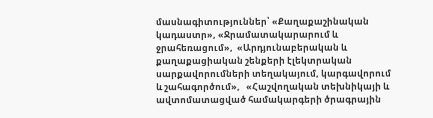մասնագիտություններ՝ «Քաղաքաշինական կադաստր», «Ջրամատակարարում և ջրահեռացում»,  «Արդյունաբերական և քաղաքացիական շենքերի էլեկտրական սարքավորումների տեղակայում, կարգավորում և շահագործում»,   «Հաշվողական տեխնիկայի և ավտոմատացված համակարգերի ծրագրային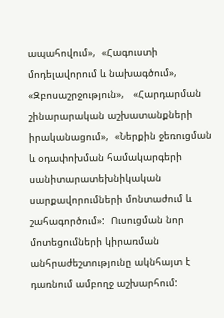ապահովում»,  «Հագուստի մոդելավորում և նախագծում»,  «Զբոսաշրջություն»,   «Հարդարման շինարարական աշխատանքների իրականացում»,  «Ներքին ջեռուցման և օդափոխման համակարգերի սանիտարատեխնիկական սարքավորումների մոնտաժում և շահագործում»:  Ուսուցման նոր մոտեցումների կիրառման անհրաժեշտությունը ակնհայտ է դառնում ամբողջ աշխարհում: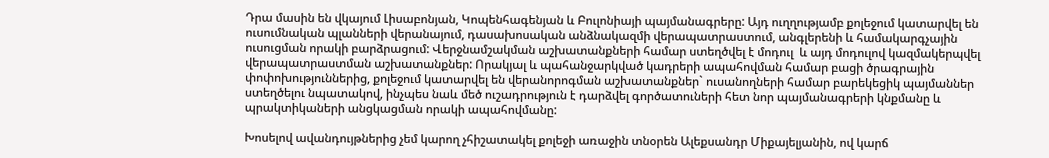Դրա մասին են վկայում Լիսաբոնյան, Կոպենհագենյան և Բուլոնիայի պայմանագրերը: Այդ ուղղությամբ քոլեջում կատարվել են ուսումնական պլանների վերանայում, դասախոսական անձնակազմի վերապատրաստում, անգլերենի և համակարգչային ուսուցման որակի բարձրացում: Վերջնամշակման աշխատանքների համար ստեղծվել է մոդուլ  և այդ մոդուլով կազմակերպվել վերապատրաստման աշխատանքներ: Որակյալ և պահանջարկված կադրերի ապահովման համար բացի ծրագրային փոփոխություններից, քոլեջում կատարվել են վերանորոգման աշխատանքներ` ուսանողների համար բարեկեցիկ պայմաններ ստեղծելու նպատակով, ինչպես նաև մեծ ուշադրություն է դարձվել գործատուների հետ նոր պայմանագրերի կնքմանը և պրակտիկաների անցկացման որակի ապահովմանը:

Խոսելով ավանդույթներից չեմ կարող չհիշատակել քոլեջի առաջին տնօրեն Ալեքսանդր Միքայելյանին, ով կարճ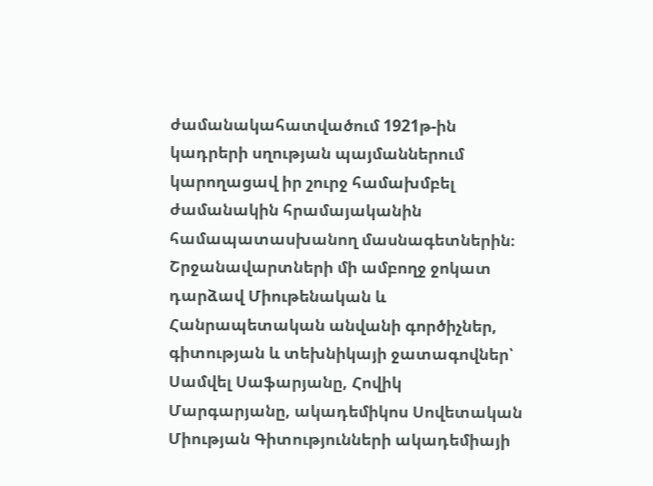ժամանակահատվածում 1921թ-ին կադրերի սղության պայմաններում կարողացավ իր շուրջ համախմբել ժամանակին հրամայականին համապատասխանող մասնագետներին։ Շրջանավարտների մի ամբողջ ջոկատ դարձավ Միութենական և Հանրապետական անվանի գործիչներ, գիտության և տեխնիկայի ջատագովներ՝ Սամվել Սաֆարյանը, Հովիկ Մարգարյանը, ակադեմիկոս Սովետական Միության Գիտությունների ակադեմիայի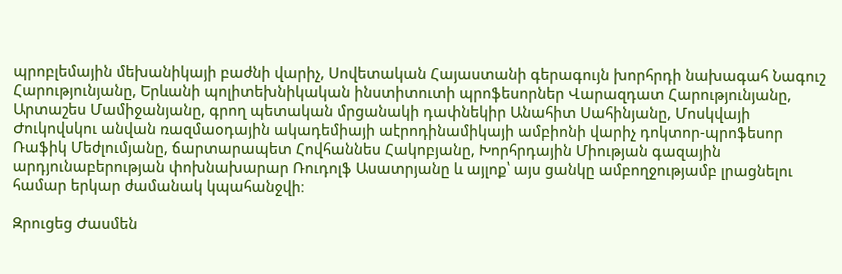պրոբլեմային մեխանիկայի բաժնի վարիչ, Սովետական Հայաստանի գերագույն խորհրդի նախագահ Նագուշ Հարությունյանը, Երևանի պոլիտեխնիկական ինստիտուտի պրոֆեսորներ Վարազդատ Հարությունյանը, Արտաշես Մամիջանյանը, գրող պետական մրցանակի դափնեկիր Անահիտ Սահինյանը, Մոսկվայի Ժուկովսկու անվան ռազմաօդային ակադեմիայի աէրոդինամիկայի ամբիոնի վարիչ դոկտոր-պրոֆեսոր Ռաֆիկ Մեժլումյանը, ճարտարապետ Հովհաննես Հակոբյանը, Խորհրդային Միության գազային արդյունաբերության փոխնախարար Ռուդոլֆ Ասատրյանը և այլոք՝ այս ցանկը ամբողջությամբ լրացնելու համար երկար ժամանակ կպահանջվի։

Զրուցեց Ժասմեն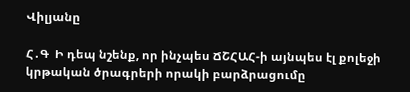Վիլյանը

Հ․Գ  Ի դեպ նշենք, որ ինչպես ՃՇՀԱՀ-ի այնպես էլ քոլեջի կրթական ծրագրերի որակի բարձրացումը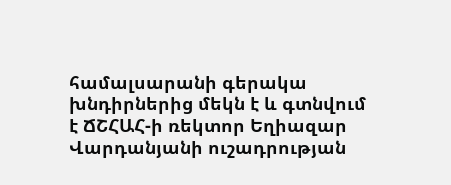համալսարանի գերակա խնդիրներից մեկն է և գտնվում է ՃՇՀԱՀ-ի ռեկտոր Եղիազար Վարդանյանի ուշադրության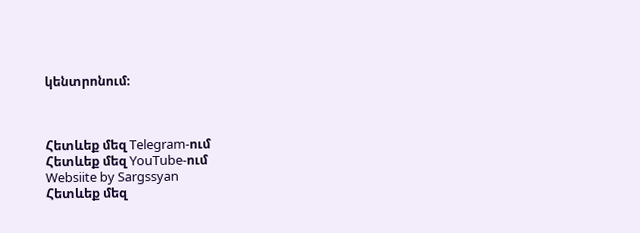կենտրոնում։



Հետևեք մեզ Telegram-ում
Հետևեք մեզ YouTube-ում
Websiite by Sargssyan
Հետևեք մեզ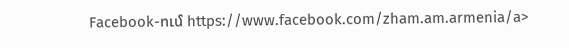Facebook-ում https://www.facebook.com/zham.am.armenia/a>